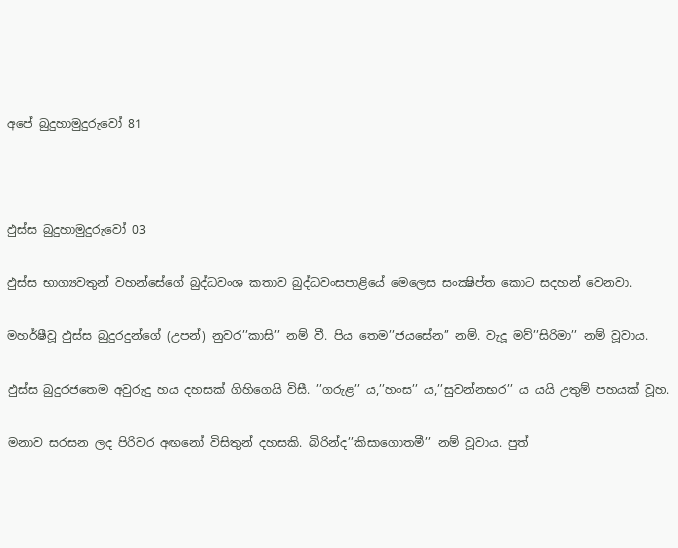අපේ බුදුහාමුදුරුවෝ 81



ඵුස්ස බුදුහාමුදුරුවෝ 03

ඵුස්ස භාග්‍යවතුන් වහන්සේගේ බුද්ධවංශ කතාව බුද්ධවංසපාළියේ මෙලෙස සංක්‍ෂිප්ත කොට සදහන් වෙනවා.

මහර්ෂීවූ ඵුස්ස බුදුරදුන්ගේ (උපන්) නුවර’’කාසි’’ නම් වී. පිය තෙම’’ජයසේන’’ නම්. වැදූ මව්’’සිරිමා’’ නම් වූවාය.

ඵුස්ස බුදුරජතෙම අවුරුදු හය දහසක් ගිහිගෙයි විසී. ’’ගරුළ’’ ය,’’හංස’’ ය,’’සුවන්නභර’’ ය යයි උතුම් පහයක් වූහ.

මනාව සරසන ලද පිරිවර අඟනෝ විසිතුන් දහසකි. බිරින්ද’’කිසාගොතමී’’ නම් වූවාය. පුත්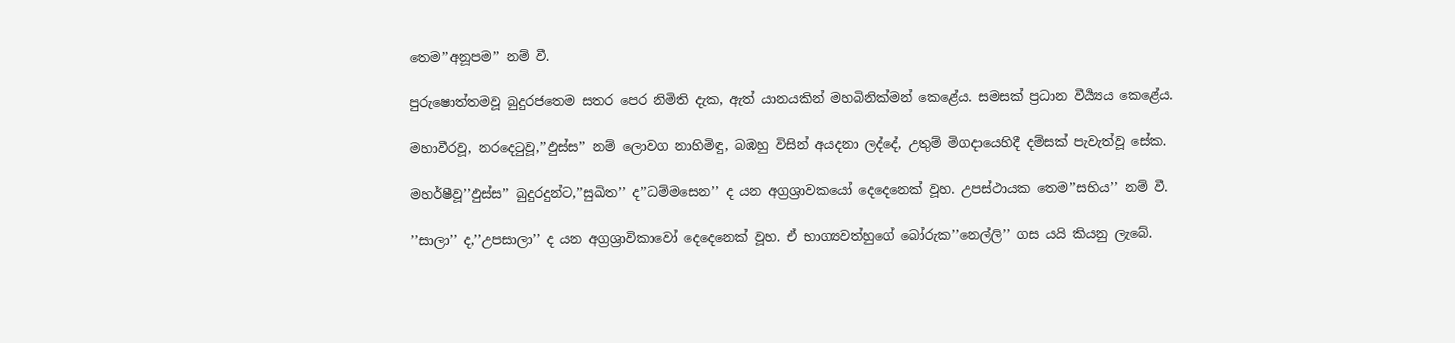තෙම’’අනූපම’’ නම් වී.

පුරුෂොත්තමවූ බුදුරජතෙම සතර පෙර නිමිති දැක, ඇත් යානයකින් මහබිනික්මන් කෙළේය. සමසක් ප්‍රධාන වීර්‍ය්‍යය කෙළේය.

මහාවීරවූ, නරදෙටුවූ,’’ඵුස්ස’’ නම් ලොවග නාහිමිඳු, බඹහු විසින් අයදනා ලද්දේ, උතුම් මිගදායෙහිදී දම්සක් පැවැත්වූ සේක.

මහර්ෂීවූ’’ඵුස්ස’’ බුදුරදුන්ට,’’සුඛිත’’ ද’’ධම්මසෙන’’ ද යන අග්‍රශ්‍රාවකයෝ දෙදෙනෙක් වූහ. උපස්ථායක තෙම’’සභිය’’ නම් වී.

’’සාලා’’ ද,’’උපසාලා’’ ද යන අග්‍රශ්‍රාවිකාවෝ දෙදෙනෙක් වූහ. ඒ භාග්‍යවත්හුගේ බෝරුක’’නෙල්ලි’’ ගස යයි කියනු ලැබේ.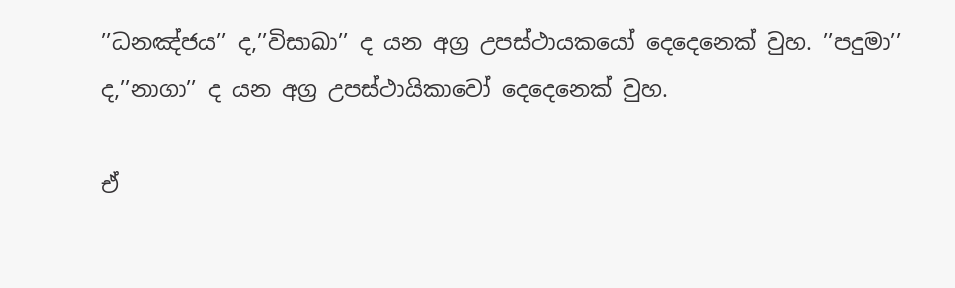’’ධනඤ්ජය’’ ද,’’විසාඛා’’ ද යන අග්‍ර උපස්ථායකයෝ දෙදෙනෙක් වුහ. ’’පදුමා’’ ද,’’නාගා’’ ද යන අග්‍ර උපස්ථායිකාවෝ දෙදෙනෙක් වුහ.

ඒ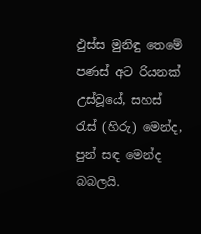ඵුස්ස මුනිඳු තෙමේ පණස් අට රියනක් උස්වූයේ, සහස් රැස් (හිරු) මෙන්ද, පුන් සඳ මෙන්ද බබලයි.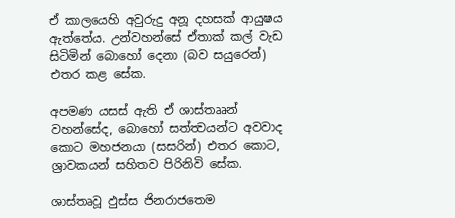ඒ කාලයෙහි අවුරුදු අනූ දහසක් ආයුෂය ඇත්තේය. උන්වහන්සේ ඒතාක් කල් වැඩ සිටිමින් බොහෝ දෙනා (බව සයුරෙන්) එතර කළ සේක.

අපමණ යසස් ඇති ඒ ශාස්තෲන් වහන්සේද, බොහෝ සත්ත්‍වයන්ට අවවාද කොට මහජනයා (සසරින්) එතර කොට, ශ්‍රාවකයන් සහිතව පිරිනිවි සේක.

ශාස්තෘවූ ඵුස්ස ජිනරාජතෙම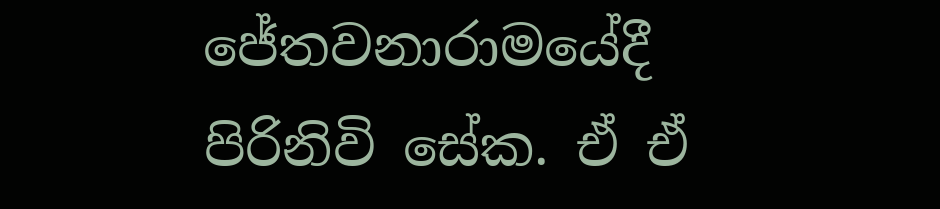ජේතවනාරාමයේදී පිරිනිවි සේක. ඒ ඒ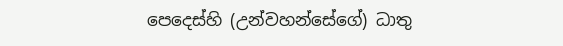පෙදෙස්හි (උන්වහන්සේගේ) ධාතු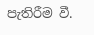පැතිරීම වී.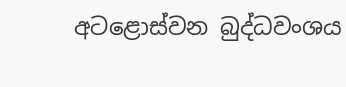අටළොස්වන බුද්ධවංශය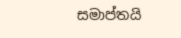සමාප්තයි